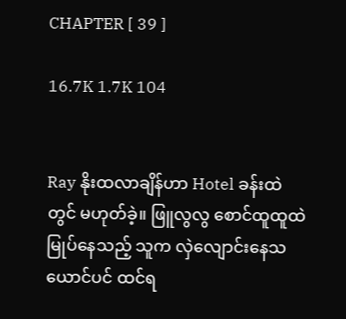CHAPTER [ 39 ]

16.7K 1.7K 104


Ray နိုးထလာချိန်ဟာ Hotel ခန်းထဲတွင် မဟုတ်ခဲ့။ ဖြူလွလွ စောင်ထူထူထဲ မြုပ်နေသည့် သူက လှဲလျောင်းနေသယောင်ပင် ထင်ရ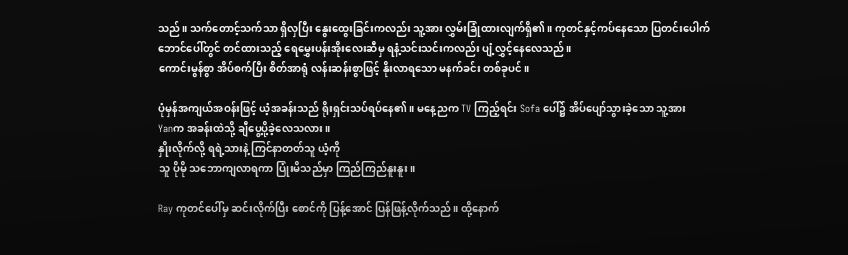သည်။ သက်တောင့်သက်သာ ရှိလှပြီး နွေးထွေးခြင်းကလည်း သူ့အား လွှမ်းခြုံထားလျက်ရှိ၏။ ကုတင်နှင့်ကပ်နေသော ပြတင်းပေါက်ဘောင်ပေါ်တွင် တင်ထားသည့် ရေမွှေးပန်းအိုးလေးဆီမှ ရနံ့သင်းသင်းကလည်း ပျံ့လွှင့်နေလေသည်။
ကောင်းမွန်စွာ အိပ်စက်ပြီး စိတ်အာရုံ လန်းဆန်းစွာဖြင့် နိုးလာရသော မနက်ခင်း တစ်ခုပင်။

ပုံမှန်အကျယ်အဝန်းဖြင့် ယံ့အခန်းသည် ရိုးရှင်းသပ်ရပ်နေ၏။ မနေ့ညက TV ကြည့်ရင်း Sofa ပေါ်၌ အိပ်ပျော်သွားခဲ့သော သူ့အား
Yanက အခန်းထဲသို့ ချီပွေ့ပို့ခဲ့လေသလား။
နှိုးလိုက်လို့ ရရဲ့သားနဲ့ ကြင်နာတတ်သူ ယံ့ကို
သူ ပိုမို သဘောကျလာရကာ ပြုံးမိသည်မှာ ကြည်ကြည်နူးနူး။

Ray ကုတင်ပေါ်မှ ဆင်းလိုက်ပြီး စောင်ကို ပြန့်အောင် ပြန်ဖြန့်လိုက်သည်။ ထို့နောက်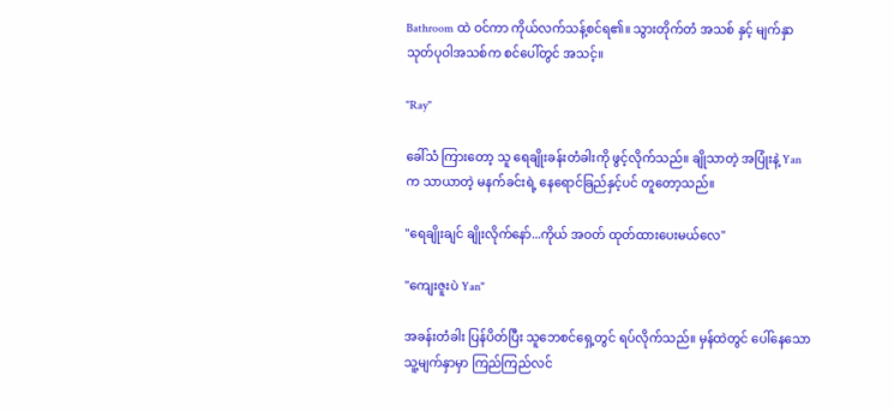Bathroom ထဲ ဝင်ကာ ကိုယ်လက်သန့်စင်ရ၏။ သွားတိုက်တံ အသစ် နှင့် မျက်နှာသုတ်ပုဝါအသစ်က စင်ပေါ်တွင် အသင့်။

"Ray"

ခေါ်သံ ကြားတော့ သူ ရေချိုးခန်းတံခါးကို ဖွင့်လိုက်သည်။ ချိုသာတဲ့ အပြုံးနဲ့ Yan က သာယာတဲ့ မနက်ခင်းရဲ့ နေရောင်ခြည်နှင့်ပင် တူတော့သည်။

"ရေချိုးချင် ချိုးလိုက်နော်...ကိုယ် အဝတ် ထုတ်ထားပေးမယ်လေ"

"ကျေးဇူးပဲ Yan"

အခန်းတံခါး ပြန်ပိတ်ပြီး သူဘေစင်ရှေ့တွင် ရပ်လိုက်သည်။ မှန်ထဲတွင် ပေါ်နေသော သူ့မျက်နှာမှာ ကြည်ကြည်လင်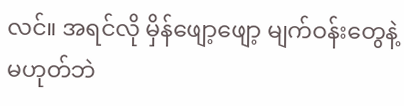လင်။ အရင်လို မှိန်ဖျော့ဖျော့ မျက်ဝန်းတွေနဲ့မဟုတ်ဘဲ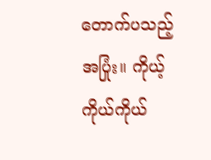တောက်ပသည့် အပြုံး။ ကိုယ့်ကိုယ်ကိုယ်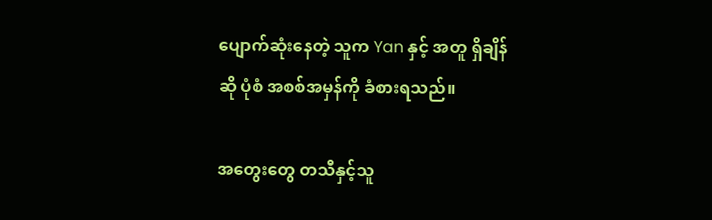ပျောက်ဆုံးနေတဲ့ သူက Yan နှင့် အတူ ရှိချိန်ဆို ပုံစံ အစစ်အမှန်ကို ခံစားရသည်။

အတွေးတွေ တသီနှင့်သူ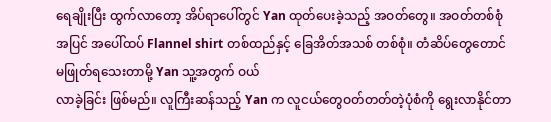ရေချိုးပြီး ထွက်လာတော့ အိပ်ရာပေါ်တွင် Yan ထုတ်ပေးခဲ့သည့် အဝတ်တွေ။ အဝတ်တစ်စုံ အပြင် အပေါ်ထပ် Flannel shirt တစ်ထည်နှင့် ခြေအိတ်အသစ် တစ်စုံ။ တံဆိပ်တွေတောင် မဖြုတ်ရသေးတာမို့ Yan သူ့အတွက် ဝယ်
လာခဲ့ခြင်း ဖြစ်မည်။ လူကြီးဆန်သည့် Yan က လူငယ်တွေဝတ်တတ်တဲ့ပုံစံကို ရွေးလာနိုင်တာ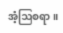အံ့ဩစရာ။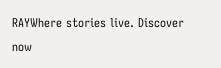RAYWhere stories live. Discover now